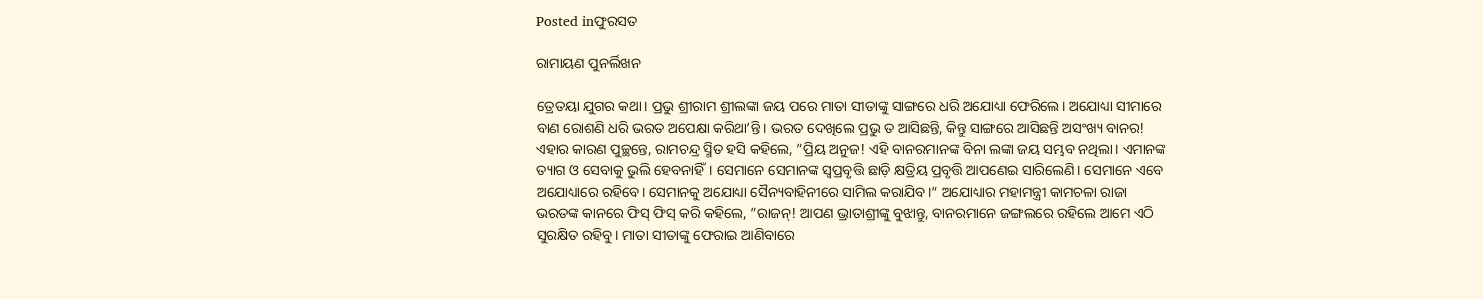Posted inଫୁରସତ

ରାମାୟଣ ପୁନର୍ଲିଖନ

ତ୍ରେତୟା ଯୁଗର କଥା। ପ୍ରଭୁ ଶ୍ରୀରାମ ଶ୍ରୀଲଙ୍କା ଜୟ ପରେ ମାତା ସୀତାଙ୍କୁ ସାଙ୍ଗରେ ଧରି ଅଯୋଧ୍ୟା ଫେରିଲେ। ଅଯୋଧ୍ୟା ସୀମାରେ ବାଣ ରୋଶଣି ଧରି ଭରତ ଅପେକ୍ଷା କରିଥା’ନ୍ତି। ଭରତ ଦେଖିଲେ ପ୍ରଭୁ ତ ଆସିଛନ୍ତି, କିନ୍ତୁ ସାଙ୍ଗରେ ଆସିଛନ୍ତି ଅସଂଖ୍ୟ ବାନର! ଏହାର କାରଣ ପୁଚ୍ଛନ୍ତେ, ରାମଚନ୍ଦ୍ର ସ୍ମିତ ହସି କହିଲେ, ”ପ୍ରିୟ ଅନୁଜ! ଏହି ବାନରମାନଙ୍କ ବିନା ଲଙ୍କା ଜୟ ସମ୍ଭବ ନଥିଲା। ଏମାନଙ୍କ ତ୍ୟାଗ ଓ ସେବାକୁ ଭୁଲି ହେବନାହିଁ। ସେମାନେ ସେମାନଙ୍କ ସ୍ବପ୍ରବୃତ୍ତି ଛାଡ଼ି କ୍ଷତ୍ରିୟ ପ୍ରବୃତ୍ତି ଆପଣେଇ ସାରିଲେଣି। ସେମାନେ ଏବେ ଅଯୋଧ୍ୟାରେ ରହିବେ। ସେମାନକୁ ଅଯୋଧ୍ୟା ସୈନ୍ୟବାହିନୀରେ ସାମିଲ କରାଯିବ।“ ଅଯୋଧ୍ୟାର ମହାମନ୍ତ୍ରୀ କାମଚଳା ରାଜା ଭରତଙ୍କ କାନରେ ଫିସ୍‌ ଫିସ୍‌ କରି କହିଲେ, ”ରାଜନ୍‌! ଆପଣ ଭ୍ରାତାଶ୍ରୀଙ୍କୁ ବୁଝାନ୍ତୁ, ବାନରମାନେ ଜଙ୍ଗଲରେ ରହିଲେ ଆମେ ଏଠି ସୁରକ୍ଷିତ ରହିବୁ। ମାତା ସୀତାଙ୍କୁ ଫେରାଇ ଆଣିବାରେ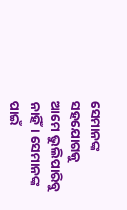ସେମାନଙ୍କ ସହଯୋଗକୁ ଆମେ ଭୁଲିପାରିବୁ ନାହିଁ। ସେମାନଙ୍କ ପାଇଁ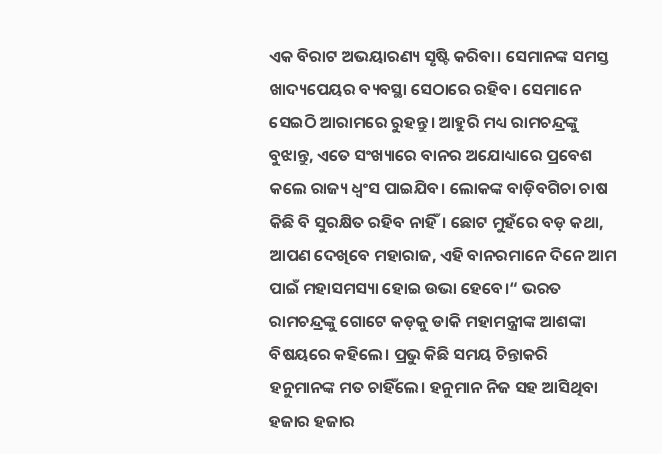ଏକ ବିରାଟ ଅଭୟାରଣ୍ୟ ସୃଷ୍ଟି କରିବା। ସେମାନଙ୍କ ସମସ୍ତ ଖାଦ୍ୟପେୟର ବ୍ୟବସ୍ଥା ସେଠାରେ ରହିବ। ସେମାନେ ସେଇଠି ଆରାମରେ ରୁହନ୍ତୁ। ଆହୁରି ମଧ୍ୟ ରାମଚନ୍ଦ୍ରଙ୍କୁ ବୁଝାନ୍ତୁ, ଏତେ ସଂଖ୍ୟାରେ ବାନର ଅଯୋଧ୍ୟାରେ ପ୍ରବେଶ କଲେ ରାଜ୍ୟ ଧ୍ୱଂସ ପାଇଯିବ। ଲୋକଙ୍କ ବାଡ଼ିବଗିଚା ଚାଷ କିଛି ବି ସୁରକ୍ଷିତ ରହିବ ନାହିଁ। ଛୋଟ ମୁହଁରେ ବଡ଼ କଥା, ଆପଣ ଦେଖିବେ ମହାରାଜ, ଏହି ବାନରମାନେ ଦିନେ ଆମ ପାଇଁ ମହାସମସ୍ୟା ହୋଇ ଉଭା ହେବେ।“ ଭରତ ରାମଚନ୍ଦ୍ରଙ୍କୁ ଗୋଟେ କଡ଼କୁ ଡାକି ମହାମନ୍ତ୍ରୀଙ୍କ ଆଶଙ୍କା ବିଷୟରେ କହିଲେ। ପ୍ରଭୁ କିଛି ସମୟ ଚିନ୍ତାକରି ହନୁମାନଙ୍କ ମତ ଚାହିଁଲେ। ହନୁମାନ ନିଜ ସହ ଆସିଥିବା ହଜାର ହଜାର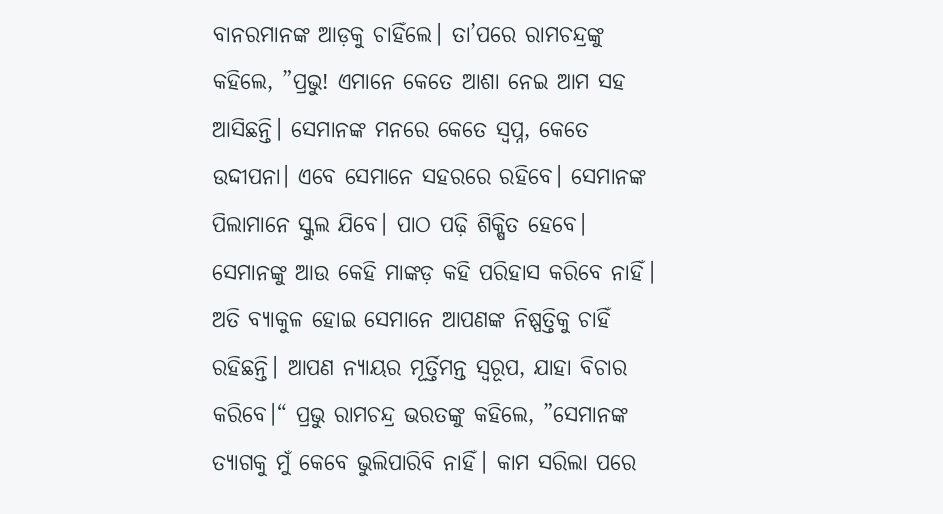ବାନରମାନଙ୍କ ଆଡ଼କୁ ଚାହିଁଲେ। ତା’ପରେ ରାମଚନ୍ଦ୍ରଙ୍କୁ କହିଲେ, ”ପ୍ରଭୁ! ଏମାନେ କେତେ ଆଶା ନେଇ ଆମ ସହ ଆସିଛନ୍ତି। ସେମାନଙ୍କ ମନରେ କେତେ ସ୍ବପ୍ନ, କେତେ ଉଦ୍ଦୀପନା। ଏବେ ସେମାନେ ସହରରେ ରହିବେ। ସେମାନଙ୍କ ପିଲାମାନେ ସ୍କୁଲ ଯିବେ। ପାଠ ପଢ଼ି ଶିକ୍ଷିତ ହେବେ। ସେମାନଙ୍କୁ ଆଉ କେହି ମାଙ୍କଡ଼ କହି ପରିହାସ କରିବେ ନାହିଁ। ଅତି ବ୍ୟାକୁଳ ହୋଇ ସେମାନେ ଆପଣଙ୍କ ନିଷ୍ପତ୍ତିକୁ ଚାହିଁ ରହିଛନ୍ତି। ଆପଣ ନ୍ୟାୟର ମୂର୍ତ୍ତିମନ୍ତ ସ୍ବରୂପ, ଯାହା ବିଚାର କରିବେ।“ ପ୍ରଭୁ ରାମଚନ୍ଦ୍ର ଭରତଙ୍କୁ କହିଲେ, ”ସେମାନଙ୍କ ତ୍ୟାଗକୁ ମୁଁ କେବେ ଭୁଲିପାରିବି ନାହିଁ। କାମ ସରିଲା ପରେ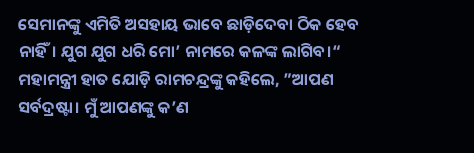ସେମାନଙ୍କୁ ଏମିତି ଅସହାୟ ଭାବେ ଛାଡ଼ିଦେବା ଠିକ ହେବ ନାହିଁ। ଯୁଗ ଯୁଗ ଧରି ମୋ’ ନାମରେ କଳଙ୍କ ଲାଗିବ।“ ମହାମନ୍ତ୍ରୀ ହାତ ଯୋଡ଼ି ରାମଚନ୍ଦ୍ରଙ୍କୁ କହିଲେ, ”ଆପଣ ସର୍ବଦ୍ରଷ୍ଟା। ମୁଁ ଆପଣଙ୍କୁ କ’ଣ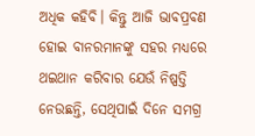ଅଧିକ କହିବି। କିନ୍ତୁ ଆଜି ଭାବପ୍ରବଣ ହୋଇ ବାନରମାନଙ୍କୁ ସହର ମଧ୍ୟରେ ଥଇଥାନ କରିବାର ଯେଉଁ ନିଷ୍ପତ୍ତି ନେଉଛନ୍ତି, ସେଥିପାଇଁ ଦିନେ ସମଗ୍ର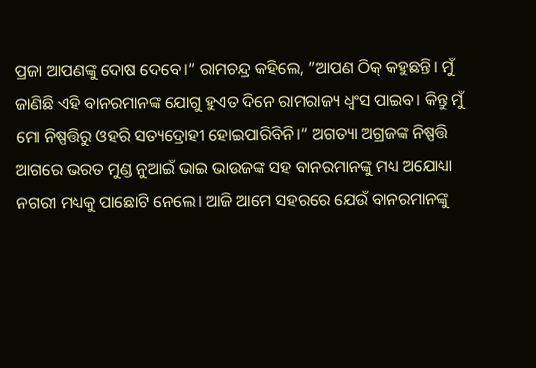ପ୍ରଜା ଆପଣଙ୍କୁ ଦୋଷ ଦେବେ।“ ରାମଚନ୍ଦ୍ର କହିଲେ, ”ଆପଣ ଠିକ୍‌ କହୁଛନ୍ତି। ମୁଁ ଜାଣିଛି ଏହି ବାନରମାନଙ୍କ ଯୋଗୁ ହୁଏତ ଦିନେ ରାମରାଜ୍ୟ ଧ୍ୱଂସ ପାଇବ। କିନ୍ତୁ ମୁଁ ମୋ ନିଷ୍ପତ୍ତିରୁ ଓହରି ସତ୍ୟଦ୍ରୋହୀ ହୋଇପାରିବିନି।“ ଅଗତ୍ୟା ଅଗ୍ରଜଙ୍କ ନିଷ୍ପତ୍ତି ଆଗରେ ଭରତ ମୁଣ୍ଡ ନୁଆଇଁ ଭାଇ ଭାଉଜଙ୍କ ସହ ବାନରମାନଙ୍କୁ ମଧ୍ୟ ଅଯୋଧ୍ୟା ନଗରୀ ମଧ୍ୟକୁ ପାଛୋଟି ନେଲେ। ଆଜି ଆମେ ସହରରେ ଯେଉଁ ବାନରମାନଙ୍କୁ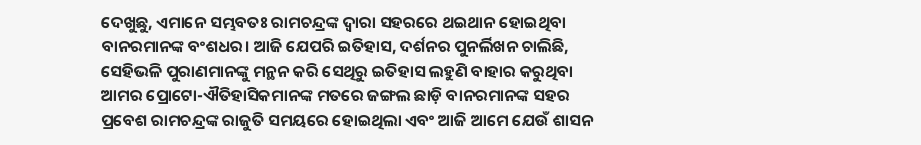ଦେଖୁଛୁ, ଏମାନେ ସମ୍ଭବତଃ ରାମଚନ୍ଦ୍ରଙ୍କ ଦ୍ୱାରା ସହରରେ ଥଇଥାନ ହୋଇଥିବା ବାନରମାନଙ୍କ ବଂଶଧର। ଆଜି ଯେପରି ଇତିହାସ, ଦର୍ଶନର ପୁନର୍ଲିଖନ ଚାଲିଛି, ସେହିଭଳି ପୁରାଣମାନଙ୍କୁ ମନ୍ଥନ କରି ସେଥିରୁ ଇତିହାସ ଲହୁଣି ବାହାର କରୁଥିବା ଆମର ପ୍ରୋଟୋ-ଐତିହାସିକମାନଙ୍କ ମତରେ ଜଙ୍ଗଲ ଛାଡ଼ି ବାନରମାନଙ୍କ ସହର ପ୍ରବେଶ ରାମଚନ୍ଦ୍ରଙ୍କ ରାଜୁତି ସମୟରେ ହୋଇଥିଲା ଏବଂ ଆଜି ଆମେ ଯେଉଁ ଶାସନ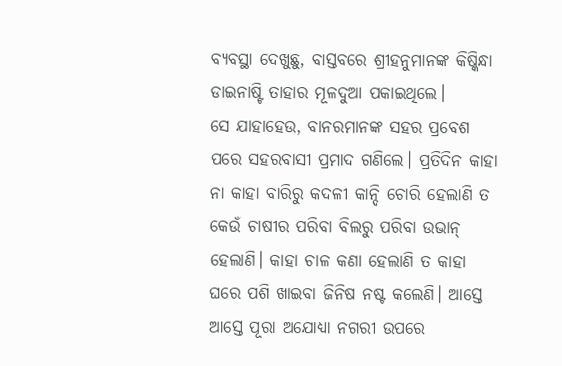ବ୍ୟବସ୍ଥା ଦେଖୁଛୁ, ବାସ୍ତବରେ ଶ୍ରୀହନୁମାନଙ୍କ କିଷ୍କିନ୍ଧା ଡାଇନାଷ୍ଟି ତାହାର ମୂଳଦୁଆ ପକାଇଥିଲେ।
ସେ ଯାହାହେଉ, ବାନରମାନଙ୍କ ସହର ପ୍ରବେଶ ପରେ ସହରବାସୀ ପ୍ରମାଦ ଗଣିଲେ। ପ୍ରତିଦିନ କାହା ନା କାହା ବାରିରୁ କଦଳୀ କାନ୍ଦି ଚୋରି ହେଲାଣି ତ କେଉଁ ଚାଷୀର ପରିବା ବିଲରୁ ପରିବା ଉଭାନ୍‌ ହେଲାଣି। କାହା ଚାଳ କଣା ହେଲାଣି ତ କାହା ଘରେ ପଶି ଖାଇବା ଜିନିଷ ନଷ୍ଟ କଲେଣି। ଆସ୍ତେ ଆସ୍ତେ ପୂରା ଅଯୋଧ୍ୟା ନଗରୀ ଉପରେ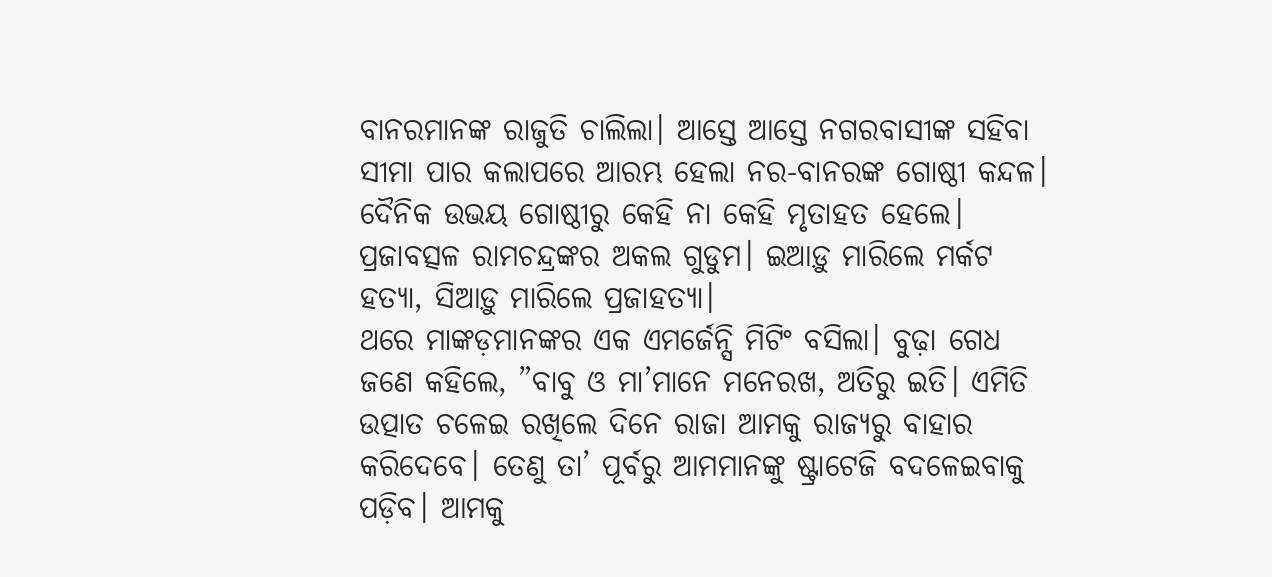ବାନରମାନଙ୍କ ରାଜୁତି ଚାଲିଲା। ଆସ୍ତେ ଆସ୍ତେ ନଗରବାସୀଙ୍କ ସହିବା ସୀମା ପାର କଲାପରେ ଆରମ୍ଭ ହେଲା ନର-ବାନରଙ୍କ ଗୋଷ୍ଠୀ କନ୍ଦଳ। ଦୈନିକ ଉଭୟ ଗୋଷ୍ଠୀରୁ କେହି ନା କେହି ମୃତାହତ ହେଲେ। ପ୍ରଜାବତ୍ସଳ ରାମଚନ୍ଦ୍ରଙ୍କର ଅକଲ ଗୁଡୁମ। ଇଆଡ଼ୁ ମାରିଲେ ମର୍କଟ ହତ୍ୟା, ସିଆଡ଼ୁ ମାରିଲେ ପ୍ରଜାହତ୍ୟା।
ଥରେ ମାଙ୍କଡ଼ମାନଙ୍କର ଏକ ଏମର୍ଜେନ୍ସି ମିଟିଂ ବସିଲା। ବୁଢ଼ା ଗେଧ ଜଣେ କହିଲେ, ”ବାବୁ ଓ ମା’ମାନେ ମନେରଖ, ଅତିରୁ ଇତି। ଏମିତି ଉତ୍ପାତ ଚଳେଇ ରଖିଲେ ଦିନେ ରାଜା ଆମକୁ ରାଜ୍ୟରୁ ବାହାର କରିଦେବେ। ତେଣୁ ତା’ ପୂର୍ବରୁ ଆମମାନଙ୍କୁ ଷ୍ଟ୍ରାଟେଜି ବଦଳେଇବାକୁ ପଡ଼ିବ। ଆମକୁ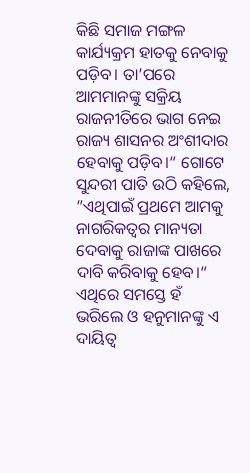କିଛି ସମାଜ ମଙ୍ଗଳ କାର୍ଯ୍ୟକ୍ରମ ହାତକୁ ନେବାକୁ ପଡ଼ିବ। ତା’ପରେ ଆମମାନଙ୍କୁ ସକ୍ରିୟ ରାଜନୀତିରେ ଭାଗ ନେଇ ରାଜ୍ୟ ଶାସନର ଅଂଶୀଦାର ହେବାକୁ ପଡ଼ିବ।“ ଗୋଟେ ସୁନ୍ଦରୀ ପାତି ଉଠି କହିଲେ, ”ଏଥିପାଇଁ ପ୍ରଥମେ ଆମକୁ ନାଗରିକତ୍ୱର ମାନ୍ୟତା ଦେବାକୁ ରାଜାଙ୍କ ପାଖରେ ଦାବି କରିବାକୁ ହେବ।“ ଏଥିରେ ସମସ୍ତେ ହଁ ଭରିଲେ ଓ ହନୁମାନଙ୍କୁ ଏ ଦାୟିତ୍ୱ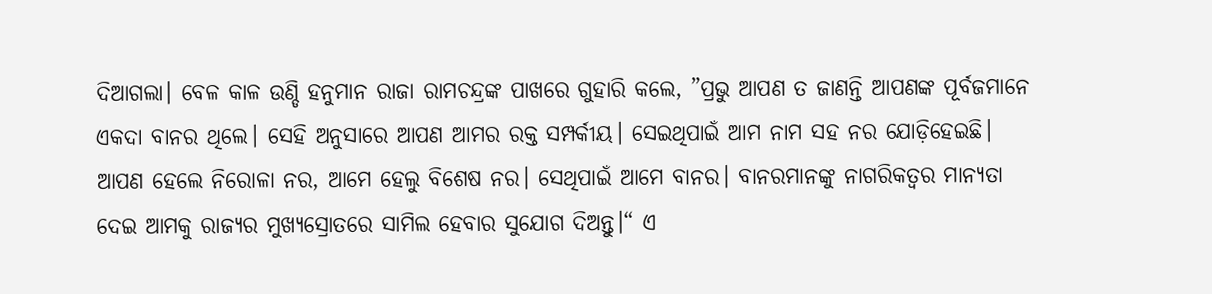ଦିଆଗଲା। ବେଳ କାଳ ଉଣ୍ଡି ହନୁମାନ ରାଜା ରାମଚନ୍ଦ୍ରଙ୍କ ପାଖରେ ଗୁହାରି କଲେ, ”ପ୍ରଭୁ ଆପଣ ତ ଜାଣନ୍ତି ଆପଣଙ୍କ ପୂର୍ବଜମାନେ ଏକଦା ବାନର ଥିଲେ। ସେହି ଅନୁସାରେ ଆପଣ ଆମର ରକ୍ତ ସମ୍ପର୍କୀୟ। ସେଇଥିପାଇଁ ଆମ ନାମ ସହ ନର ଯୋଡ଼ିହେଇଛି। ଆପଣ ହେଲେ ନିରୋଳା ନର, ଆମେ ହେଲୁ ବିଶେଷ ନର। ସେଥିପାଇଁ ଆମେ ବାନର। ବାନରମାନଙ୍କୁ ନାଗରିକତ୍ୱର ମାନ୍ୟତା ଦେଇ ଆମକୁ ରାଜ୍ୟର ମୁଖ୍ୟସ୍ରୋତରେ ସାମିଲ ହେବାର ସୁଯୋଗ ଦିଅନ୍ତୁ।“ ଏ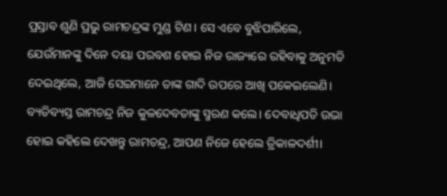ପ୍ରସ୍ତାବ ଶୁଣି ପ୍ରଭୁ ରାମଚନ୍ଦ୍ରଙ୍କ ମୁଣ୍ଡ ଟିଣ। ସେ ଏବେ ବୁଝିପାରିଲେ, ଯେଉଁମାନଙ୍କୁ ଦିନେ ଦୟା ପରବଶ ହୋଇ ନିଜ ରାଜ୍ୟରେ ରହିବାକୁ ଅନୁମତି ଦେଇଥିଲେ, ଆଜି ସେଇମାନେ ତାଙ୍କ ଗାଦି ଉପରେ ଆଖି ପକେଇଲେଣି। ବ୍ୟତିବ୍ୟସ୍ତ ରାମଚନ୍ଦ୍ର ନିଜ କୁଳଦେବତାଙ୍କୁ ସ୍ମରଣ କଲେ। ଦେବାଧିପତି ଉଭା ହୋଇ କହିଲେ ଦେଖନ୍ତୁ ରାମଚନ୍ଦ୍ର, ଆପଣ ନିଜେ ହେଲେ ତ୍ରିକାଳଦର୍ଶୀ।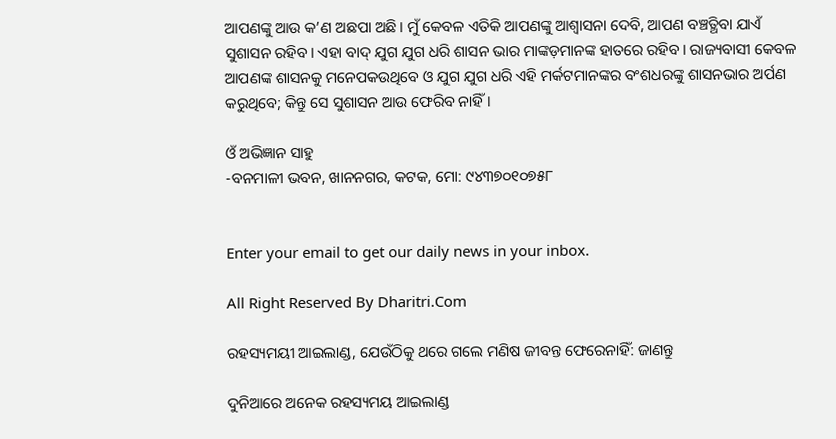ଆପଣଙ୍କୁ ଆଉ କ’ଣ ଅଛପା ଅଛି। ମୁଁ କେବଳ ଏତିକି ଆପଣଙ୍କୁ ଆଶ୍ୱାସନା ଦେବି, ଆପଣ ବଞ୍ଚତ୍ଥିବା ଯାଏଁ ସୁଶାସନ ରହିବ। ଏହା ବାଦ୍‌ ଯୁଗ ଯୁଗ ଧରି ଶାସନ ଭାର ମାଙ୍କଡ଼ମାନଙ୍କ ହାତରେ ରହିବ। ରାଜ୍ୟବାସୀ କେବଳ ଆପଣଙ୍କ ଶାସନକୁ ମନେପକଉଥିବେ ଓ ଯୁଗ ଯୁଗ ଧରି ଏହି ମର୍କଟମାନଙ୍କର ବଂଶଧରଙ୍କୁ ଶାସନଭାର ଅର୍ପଣ କରୁଥିବେ; କିନ୍ତୁ ସେ ସୁଶାସନ ଆଉ ଫେରିବ ନାହିଁ।

ଓଁ ଅଭିଜ୍ଞାନ ସାହୁ
-ବନମାଳୀ ଭବନ, ଖାନନଗର, କଟକ, ମୋ: ୯୪୩୭୦୧୦୭୫୮


Enter your email to get our daily news in your inbox.

All Right Reserved By Dharitri.Com

ରହସ୍ୟମୟୀ ଆଇଲାଣ୍ଡ, ଯେଉଁଠିକୁ ଥରେ ଗଲେ ମଣିଷ ଜୀବନ୍ତ ଫେରେନାହିଁ: ଜାଣନ୍ତୁ

ଦୁନିଆରେ ଅନେକ ରହସ୍ୟମୟ ଆଇଲାଣ୍ଡ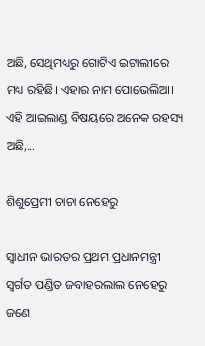ଅଛି, ସେଥିମଧ୍ୟରୁ ଗୋଟିଏ ଇଟାଲୀରେ ମଧ୍ୟ ରହିଛି। ଏହାର ନାମ ପୋଭେଲିଆ। ଏହି ଆଇଲାଣ୍ଡ ବିଷୟରେ ଅନେକ ରହସ୍ୟ ଅଛି,...

ଶିଶୁପ୍ରେମୀ ଚାଚା ନେହେରୁ

ସ୍ବାଧୀନ ଭାରତର ପ୍ରଥମ ପ୍ରଧାନମନ୍ତ୍ରୀ ସ୍ବର୍ଗତ ପଣ୍ଡିତ ଜବାହରଲାଲ ନେହେରୁ ଜଣେ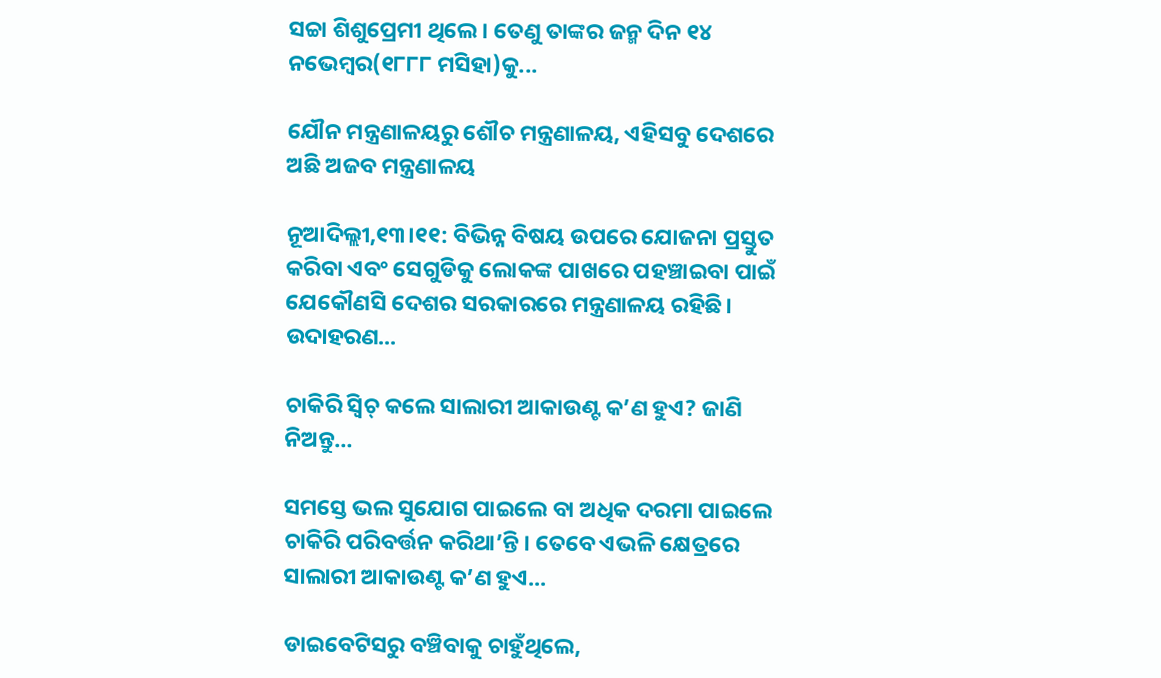ସଚ୍ଚା ଶିଶୁପ୍ରେମୀ ଥିଲେ। ତେଣୁ ତାଙ୍କର ଜନ୍ମ ଦିନ ୧୪ ନଭେମ୍ବର(୧୮୮୮ ମସିହା)କୁ...

ଯୌନ ମନ୍ତ୍ରଣାଳୟରୁ ଶୌଚ ମନ୍ତ୍ରଣାଳୟ, ଏହିସବୁ ଦେଶରେ ଅଛି ଅଜବ ମନ୍ତ୍ରଣାଳୟ

ନୂଆଦିଲ୍ଲୀ,୧୩।୧୧: ବିଭିନ୍ନ ବିଷୟ ଉପରେ ଯୋଜନା ପ୍ରସ୍ତୁତ କରିବା ଏବଂ ସେଗୁଡିକୁ ଲୋକଙ୍କ ପାଖରେ ପହଞ୍ଚାଇବା ପାଇଁ ଯେକୌଣସି ଦେଶର ସରକାରରେ ମନ୍ତ୍ରଣାଳୟ ରହିଛି। ଉଦାହରଣ...

ଚାକିରି ସ୍ବିଚ୍‌ କଲେ ସାଲାରୀ ଆକାଉଣ୍ଟ କ’ଣ ହୁଏ? ଜାଣି ନିଅନ୍ତୁ…

ସମସ୍ତେ ଭଲ ସୁଯୋଗ ପାଇଲେ ବା ଅଧିକ ଦରମା ପାଇଲେ ଚାକିରି ପରିବର୍ତ୍ତନ କରିଥା’ନ୍ତି । ତେବେ ଏଭଳି କ୍ଷେତ୍ରରେ ସାଲାରୀ ଆକାଉଣ୍ଟ କ’ଣ ହୁଏ...

ଡାଇବେଟିସରୁ ବଞ୍ଚିବାକୁ ଚାହୁଁଥିଲେ,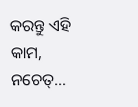କରନ୍ତୁ ଏହି କାମ, ନଚେତ୍‌…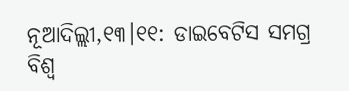ନୂଆଦିଲ୍ଲୀ,୧୩।୧୧: ଡାଇବେଟିସ ସମଗ୍ର ବିଶ୍ୱ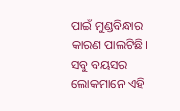ପାଇଁ ମୁଣ୍ଡବିନ୍ଧାର କାରଣ ପାଲଟିଛି। ସବୁ ବୟସର ଲୋକମାନେ ଏହି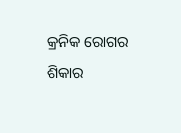କ୍ରନିକ ରୋଗର ଶିକାର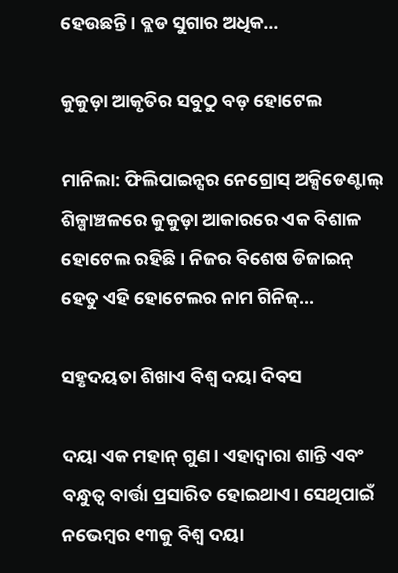ହେଉଛନ୍ତି। ବ୍ଲଡ ସୁଗାର ଅଧିକ...

କୁକୁଡ଼ା ଆକୃତିର ସବୁଠୁ ବଡ଼ ହୋଟେଲ

ମାନିଲା: ଫିଲିପାଇନ୍ସର ନେଗ୍ରୋସ୍‌ ଅକ୍ସିଡେଣ୍ଟାଲ୍‌ ଶିଳ୍ପାଞ୍ଚଳରେ କୁକୁଡ଼ା ଆକାରରେ ଏକ ବିଶାଳ ହୋଟେଲ ରହିଛି। ନିଜର ବିଶେଷ ଡିଜାଇନ୍‌ ହେତୁ ଏହି ହୋଟେଲର ନାମ ଗିନିଜ୍‌...

ସହୃଦୟତା ଶିଖାଏ ବିଶ୍ୱ ଦୟା ଦିବସ

ଦୟା ଏକ ମହାନ୍‌ ଗୁଣ। ଏହାଦ୍ୱାରା ଶାନ୍ତି ଏବଂ ବନ୍ଧୁତ୍ୱ ବାର୍ତ୍ତା ପ୍ରସାରିତ ହୋଇଥାଏ। ସେଥିପାଇଁ ନଭେମ୍ବର ୧୩କୁ ବିଶ୍ୱ ଦୟା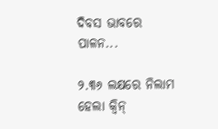ଦିବସ ଭାବରେ ପାଳନ...

୨.୩୬ ଲକ୍ଷରେ ନିଲାମ ହେଲା କ୍ୱିନ୍‌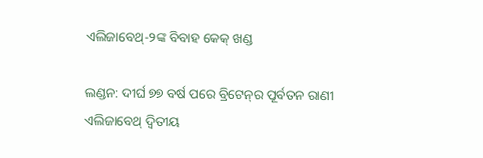ଏଲିଜାବେଥ୍‌-୨ଙ୍କ ବିବାହ କେକ୍‌ ଖଣ୍ଡ

ଲଣ୍ଡନ: ଦୀର୍ଘ ୭୭ ବର୍ଷ ପରେ ବ୍ରିଟେନ୍‌ର ପୂର୍ବତନ ରାଣୀ ଏଲିଜାବେଥ୍‌ ଦ୍ୱିତୀୟ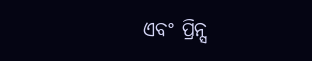ଏବଂ ପ୍ରିନ୍ସ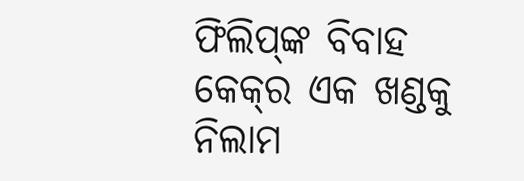ଫିଲିପ୍‌ଙ୍କ ବିବାହ କେକ୍‌ର ଏକ ଖଣ୍ଡକୁ ନିଲାମ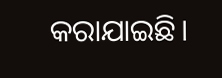କରାଯାଇଛି।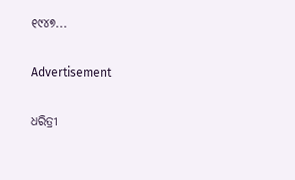୧୯୪୭...

Advertisement

ଧରିତ୍ରୀ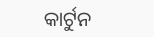କାର୍ଟୁନ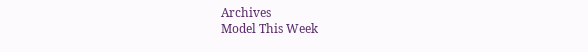Archives
Model This Week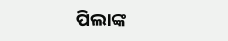ପିଲାଙ୍କ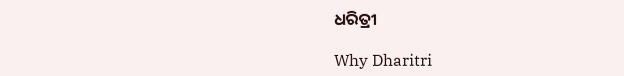ଧରିତ୍ରୀ

Why Dharitri